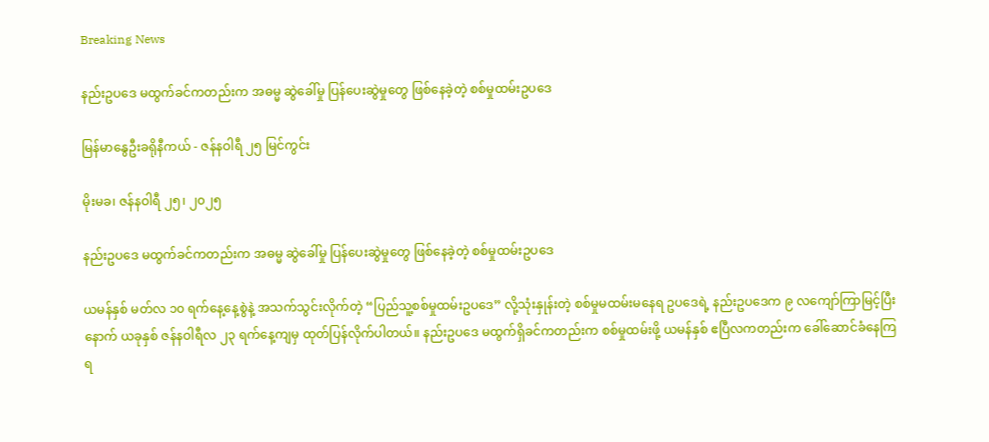Breaking News

နည်းဥပဒေ မထွက်ခင်ကတည်းက အဓမ္မ ဆွဲခေါ်မှု ပြန်ပေးဆွဲမှုတွေ ဖြစ်နေခဲ့တဲ့ စစ်မှုထမ်းဥပဒေ

မြန်မာနွေဦးခရိုနီကယ် - ဇန်နဝါရီ ၂၅ မြင်ကွင်း

မိုးမခ၊ ဇန်နဝါရီ ၂၅၊ ၂၀၂၅

နည်းဥပဒေ မထွက်ခင်ကတည်းက အဓမ္မ ဆွဲခေါ်မှု ပြန်ပေးဆွဲမှုတွေ ဖြစ်နေခဲ့တဲ့ စစ်မှုထမ်းဥပဒေ

ယမန်နှစ် မတ်လ ၁၀ ရက်နေ့နေ့စွဲနဲ့ အသက်သွင်းလိုက်တဲ့ “ပြည်သူ့စစ်မှုထမ်းဥပဒေ” လို့သုံးနှုန်းတဲ့ စစ်မှုမထမ်းမနေရ ဥပဒေရဲ့ နည်းဥပဒေက ၉ လကျော်ကြာမြင့်ပြီးနောက် ယခုနှစ် ဇန်နဝါရီလ ၂၃ ရက်နေ့ကျမှ ထုတ်ပြန်လိုက်ပါတယ်။ နည်းဥပဒေ မထွက်ရှိခင်ကတည်းက စစ်မှုထမ်းဖို့ ယမန်နှစ် ဧပြီလကတည်းက ခေါ်ဆောင်ခံနေကြရ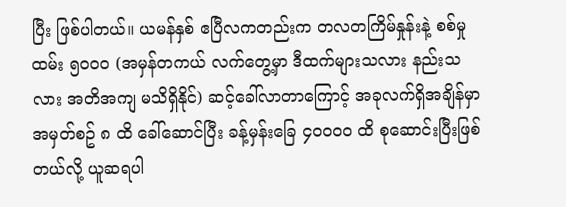ပြီး ဖြစ်ပါတယ်။ ယမန်နှစ် ဧပြီလကတည်းက တလတကြိမ်နှုန်းနဲ့ စစ်မှုထမ်း ၅၀၀၀ (အမှန်တကယ် လက်တွေ့မှာ ဒီထက်များသလား နည်းသလား အတိအကျ မသိရှိနိုင်) ဆင့်ခေါ်လာတာကြောင့် အခုလက်ရှိအချိန်မှာ အမှတ်စဥ် ၈ ထိ ခေါ်ဆောင်ပြီး ခန့်မှန်းခြေ ၄၀၀၀၀ ထိ စုဆောင်းပြီးဖြစ်တယ်လို့ ယူဆရပါ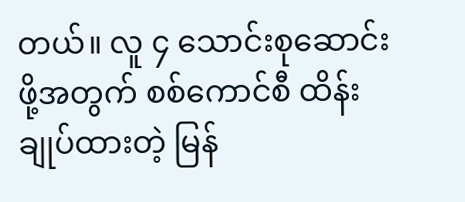တယ်။ လူ ၄ သောင်းစုဆောင်းဖို့အတွက် စစ်ကောင်စီ ထိန်းချုပ်ထားတဲ့ မြန်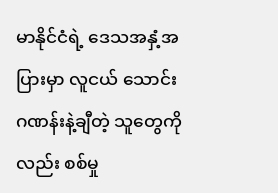မာနိုင်ငံရဲ့ ဒေသအနှံ့အပြားမှာ လူငယ် သောင်းဂဏန်းနဲ့ချီတဲ့ သူတွေကိုလည်း စစ်မှု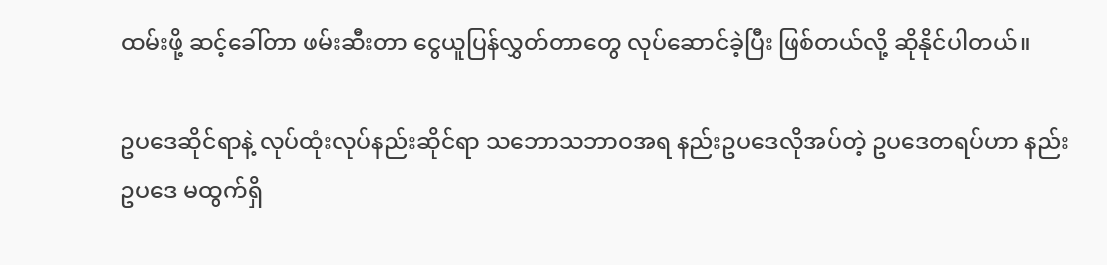ထမ်းဖို့ ဆင့်ခေါ်တာ ဖမ်းဆီးတာ ငွေယူပြန်လွှတ်တာတွေ လုပ်ဆောင်ခဲ့ပြီး ဖြစ်တယ်လို့ ဆိုနိုင်ပါတယ်။

ဥပဒေဆိုင်ရာနဲ့ လုပ်ထုံးလုပ်နည်းဆိုင်ရာ သဘောသဘာဝအရ နည်းဥပဒေလိုအပ်တဲ့ ဥပဒေတရပ်ဟာ နည်းဥပဒေ မထွက်ရှိ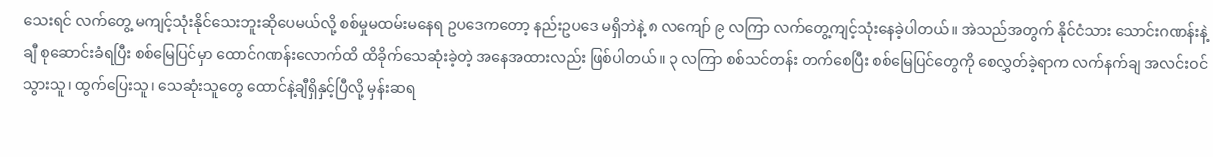သေးရင် လက်တွေ့ မကျင့်သုံးနိုင်သေးဘူးဆိုပေမယ်လို့ စစ်မှုမထမ်းမနေရ ဥပဒေကတော့ နည်းဥပဒေ မရှိဘဲနဲ့ ၈ လကျော် ၉ လကြာ လက်တွေ့ကျင့်သုံးနေခဲ့ပါတယ်။ အဲသည်အတွက် နိုင်ငံသား သောင်းဂဏန်းနဲ့ချီ စုဆောင်းခံရပြီး စစ်မြေပြင်မှာ ထောင်ဂဏန်းလောက်ထိ ထိခိုက်သေဆုံးခဲ့တဲ့ အနေအထားလည်း ဖြစ်ပါတယ်။ ၃ လကြာ စစ်သင်တန်း တက်စေပြီး စစ်မြေပြင်တွေကို စေလွှတ်ခဲ့ရာက လက်နက်ချ အလင်းဝင်သွားသူ၊ ထွက်ပြေးသူ၊ သေဆုံးသူတွေ ထောင်နဲ့ချီရှိနှင့်ပြီလို့ မှန်းဆရ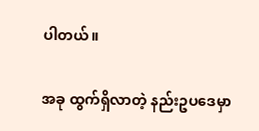ပါတယ်။

အခု ထွက်ရှိလာတဲ့ နည်းဥပဒေမှာ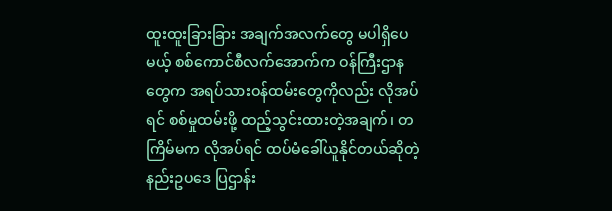ထူးထူးခြားခြား အချက်အလက်တွေ မပါရှိပေမယ့် စစ်ကောင်စီလက်အောက်က ဝန်ကြီးဌာနတွေက အရပ်သားဝန်ထမ်းတွေကိုလည်း လိုအပ်ရင် စစ်မှုထမ်းဖို့ ထည့်သွင်းထားတဲ့အချက်၊ တကြိမ်မက လိုအပ်ရင် ထပ်မံခေါ်ယူနိုင်တယ်ဆိုတဲ့ နည်းဥပဒေ ပြဌာန်း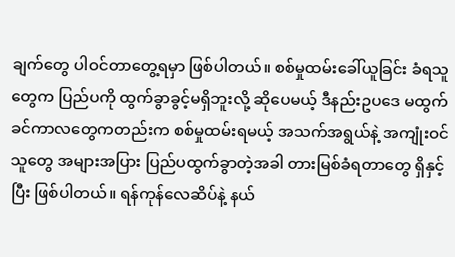ချက်တွေ ပါဝင်တာတွေ့ရမှာ ဖြစ်ပါတယ်။ စစ်မှုထမ်းခေါ်ယူခြင်း ခံရသူတွေက ပြည်ပကို ထွက်ခွာခွင့်မရှိဘူးလို့ ဆိုပေမယ့် ဒီနည်းဥပဒေ မထွက်ခင်ကာလတွေကတည်းက စစ်မှုထမ်းရမယ့် အသက်အရွယ်နဲ့ အကျုံးဝင်သူတွေ အများအပြား ပြည်ပထွက်ခွာတဲ့အခါ တားမြစ်ခံရတာတွေ ရှိနှင့်ပြီး ဖြစ်ပါတယ်။ ရန်ကုန်လေဆိပ်နဲ့ နယ်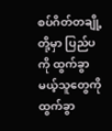စပ်ဂိတ်တချို့တို့မှာ ပြည်ပကို ထွက်ခွာမယ့်သူတွေကို ထွက်ခွာ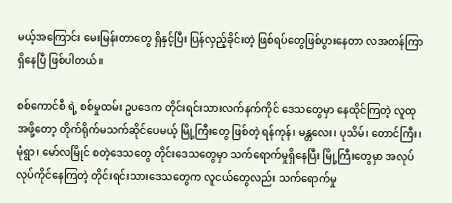မယ့်အကြောင်း မေးမြန်းတာတွေ ရှိနှင့်ပြီး ပြန်လှည့်ခိုင်းတဲ့ ဖြစ်ရပ်တွေဖြစ်ပွားနေတာ လအတန်ကြာရှိနေပြီ ဖြစ်ပါတယ်။

စစ်ကောင်စီ ရဲ့ စစ်မှုထမ်း ဥပဒေက တိုင်းရင်းသားလက်နက်ကိုင် ဒေသတွေမှာ နေထိုင်ကြတဲ့ လူထုအဖို့တော့ တိုက်ရိုက်မသက်ဆိုင်ပေမယ့် မြို့ကြီးတွေ ဖြစ်တဲ့ ရန်ကုန်၊ မန္တလေး၊ ပုသိမ်၊ တောင်ကြီး၊ မုံရွာ၊ မော်လမြိုင် စတဲ့ဒေသတွေ တိုင်းဒေသတွေမှာ သက်ရောက်မှုရှိနေပြီး မြို့ကြီးတွေမှာ အလုပ်လုပ်ကိုင်နေကြတဲ့ တိုင်းရင်းသားဒေသတွေက လူငယ်တွေလည်း သက်ရောက်မှု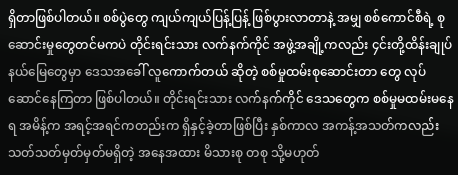ရှိတာဖြစ်ပါတယ်။ စစ်ပွဲတွေ ကျယ်ကျယ်ပြန့်ပြန့် ဖြစ်ပွားလာတာနဲ့ အမျှ စစ်ကောင်စီရဲ့ စုဆောင်းမှုတွေတင်မကပဲ တိုင်းရင်းသား လက်နက်ကိုင် အဖွဲ့အချို့ကလည်း ၄င်းတို့ထိန်းချုပ်နယ်မြေတွေမှာ ဒေသအခေါ် လူကောက်တယ် ဆိုတဲ့ စစ်မှုထမ်းစုဆောင်းတာ တွေ လုပ်ဆောင်နေကြတာ ဖြစ်ပါတယ်။ တိုင်းရင်းသား လက်နက်ကိုင် ဒေသတွေက စစ်မှုမထမ်းမနေရ အမိန့်က အရင့်အရင်ကတည်းက ရှိနှင့်ခဲ့တာဖြစ်ပြီး နှစ်ကာလ အကန့်အသတ်ကလည်း သတ်သတ်မှတ်မှတ်မရှိတဲ့ အနေအထား မိသားစု တစု သို့မဟုတ်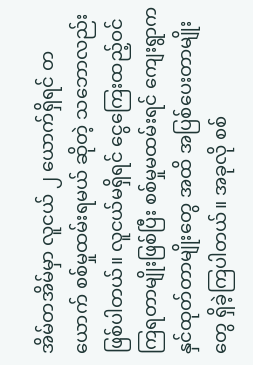အိမ်တအိမ်မှာ လူငယ် ၂ ယောက်ရှိရင် တယောက် စစ်မှုထမ်းရမယ် ဆိုတဲ့ သဘောလည်း ဖြစ်ပါတယ်။ လူငယ်မရှိရင် ငွေကြေးထည့်ဝင်ကြရတာမျိုးဖြစ်ပြီး စစ်မှုမထမ်းရင် ကျေးရွာက နှင်ထုတ်တာမျိုးတွေ အထိ အပြစ်ပေးတာမျိုးတွေ ရှိခဲ့ကြပါတယ်။ အခုလို စစ်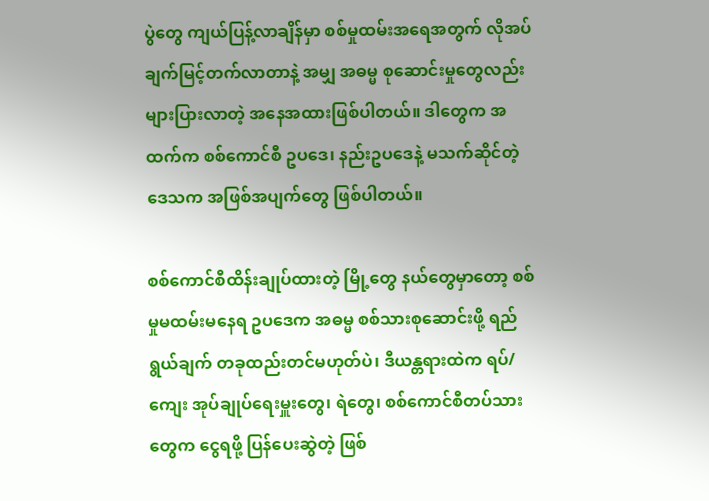ပွဲတွေ ကျယ်ပြန့်လာချိန်မှာ စစ်မှုထမ်းအရေအတွက် လိုအပ်ချက်မြင့်တက်လာတာနဲ့ အမျှ အဓမ္မ စုဆောင်းမှုတွေလည်း များပြားလာတဲ့ အနေအထားဖြစ်ပါတယ်။ ဒါတွေက အထက်က စစ်ကောင်စီ ဥပဒေ၊ နည်းဥပဒေနဲ့ မသက်ဆိုင်တဲ့ ဒေသက အဖြစ်အပျက်တွေ ဖြစ်ပါတယ်။

စစ်ကောင်စီထိန်းချုပ်ထားတဲ့ မြို့တွေ နယ်တွေမှာတော့ စစ်မှုမထမ်းမနေရ ဥပဒေက အဓမ္မ စစ်သားစုဆောင်းဖို့ ရည်ရွယ်ချက် တခုထည်းတင်မဟုတ်ပဲ၊ ဒီယန္တရားထဲက ရပ်/ကျေး အုပ်ချုပ်ရေးမှူးတွေ၊ ရဲတွေ၊ စစ်ကောင်စီတပ်သားတွေက ငွေရဖို့ ပြန်ပေးဆွဲတဲ့ ဖြစ်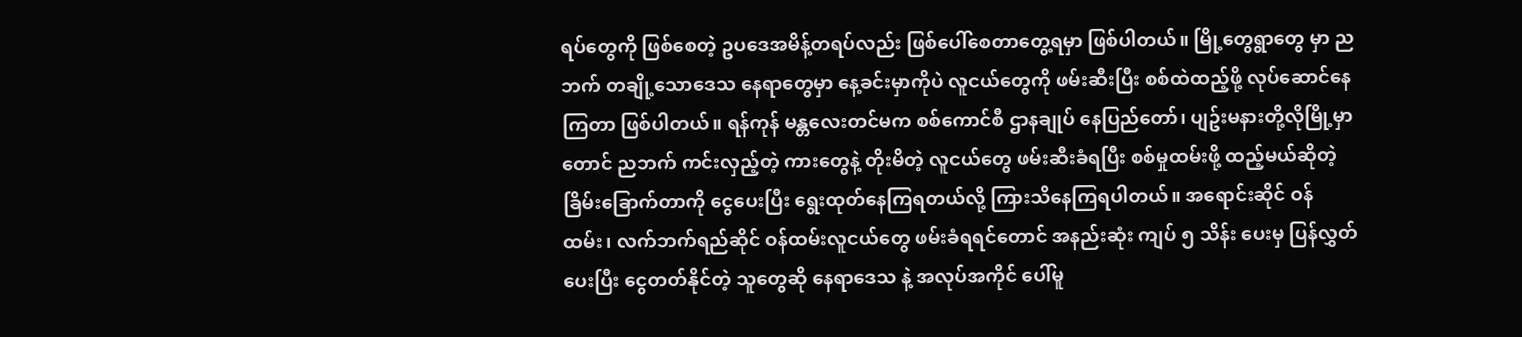ရပ်တွေကို ဖြစ်စေတဲ့ ဥပဒေအမိန့်တရပ်လည်း ဖြစ်ပေါ်စေတာတွေ့ရမှာ ဖြစ်ပါတယ်။ မြို့တွေရွာတွေ မှာ ညဘက် တချို့သောဒေသ နေရာတွေမှာ နေ့ခင်းမှာကိုပဲ လူငယ်တွေကို ဖမ်းဆီးပြီး စစ်ထဲထည့်ဖို့ လုပ်ဆောင်နေကြတာ ဖြစ်ပါတယ်။ ရန်ကုန် မန္တလေးတင်မက စစ်ကောင်စီ ဌာနချုပ် နေပြည်တော်၊ ပျဥ်းမနားတို့လိုမြို့မှာတောင် ညဘက် ကင်းလှည့်တဲ့ ကားတွေနဲ့ တိုးမိတဲ့ လူငယ်တွေ ဖမ်းဆီးခံရပြီး စစ်မှုထမ်းဖို့ ထည့်မယ်ဆိုတဲ့ ခြိမ်းခြောက်တာကို ငွေပေးပြီး ရွေးထုတ်နေကြရတယ်လို့ ကြားသိနေကြရပါတယ်။ အရောင်းဆိုင် ဝန်ထမ်း၊ လက်ဘက်ရည်ဆိုင် ဝန်ထမ်းလူငယ်တွေ ဖမ်းခံရရင်တောင် အနည်းဆုံး ကျပ် ၅ သိန်း ပေးမှ ပြန်လွှတ်ပေးပြီး ငွေတတ်နိုင်တဲ့ သူတွေဆို နေရာဒေသ နဲ့ အလုပ်အကိုင် ပေါ်မူ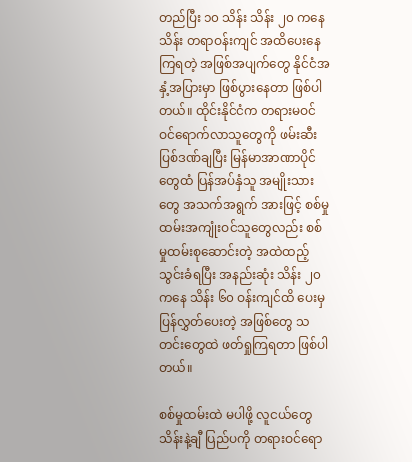တည်ပြီး ၁၀ သိန်း သိန်း ၂၀ ကနေ သိန်း တရာဝန်းကျင် အထိပေးနေကြရတဲ့ အဖြစ်အပျက်တွေ နိုင်ငံအနှံ့အပြားမှာ ဖြစ်ပွားနေတာ ဖြစ်ပါတယ်။ ထိုင်းနိုင်ငံက တရားမဝင် ဝင်ရောက်လာသူတွေကို ဖမ်းဆီး ပြစ်ဒဏ်ချပြီး မြန်မာအာဏာပိုင်တွေထံ ပြန်အပ်နှံသူ အမျိုးသားတွေ အသက်အရွက် အားဖြင့် စစ်မှုထမ်းအကျုံးဝင်သူတွေလည်း စစ်မှုထမ်းစုဆောင်းတဲ့ အထဲထည့်သွင်းခံရပြီး အနည်းဆုံး သိန်း ၂၀ ကနေ သိန်း ၆၀ ဝန်းကျင်ထိ ပေးမှ ပြန်လွှတ်ပေးတဲ့ အဖြစ်တွေ သတင်းတွေထဲ ဖတ်ရှုကြရတာ ဖြစ်ပါတယ်။

စစ်မှုထမ်းထဲ မပါဖို့ လူငယ်တွေ သိန်းနဲ့ချီ ပြည်ပကို တရားဝင်ရော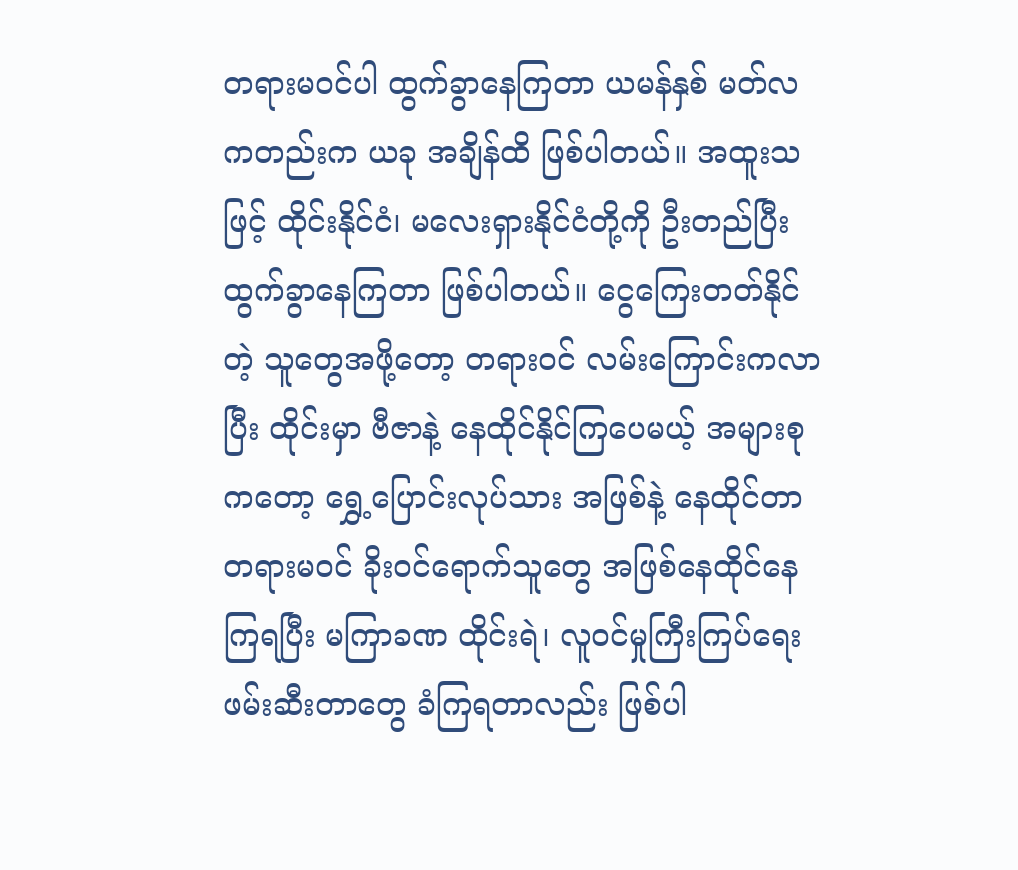တရားမဝင်ပါ ထွက်ခွာနေကြတာ ယမန်နှစ် မတ်လကတည်းက ယခု အချိန်ထိ ဖြစ်ပါတယ်။ အထူးသဖြင့် ထိုင်းနိုင်ငံ၊ မလေးရှားနိုင်ငံတို့ကို ဦးတည်ပြီး ထွက်ခွာနေကြတာ ဖြစ်ပါတယ်။ ငွေကြေးတတ်နိုင်တဲ့ သူတွေအဖို့တော့ တရားဝင် လမ်းကြောင်းကလာပြီး ထိုင်းမှာ ဗီဇာနဲ့ နေထိုင်နိုင်ကြပေမယ့် အများစုကတော့ ရွှေ့ပြောင်းလုပ်သား အဖြစ်နဲ့ နေထိုင်တာ တရားမဝင် ခိုးဝင်ရောက်သူတွေ အဖြစ်နေထိုင်နေကြရပြီး မကြာခဏ ထိုင်းရဲ၊ လူဝင်မှုကြီးကြပ်ရေး ဖမ်းဆီးတာတွေ ခံကြရတာလည်း ဖြစ်ပါ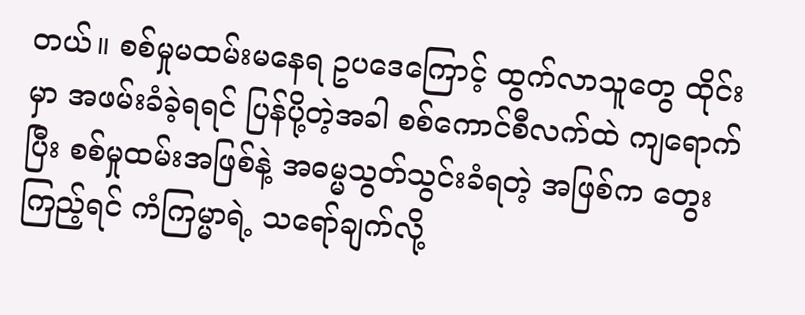တယ်။ စစ်မှုမထမ်းမနေရ ဥပဒေကြောင့် ထွက်လာသူတွေ ထိုင်းမှာ အဖမ်းခံခဲ့ရရင် ပြန်ပို့တဲ့အခါ စစ်ကောင်စီလက်ထဲ ကျရောက်ပြီး စစ်မှုထမ်းအဖြစ်နဲ့ အဓမ္မသွတ်သွင်းခံရတဲ့ အဖြစ်က တွေးကြည့်ရင် ကံကြမ္မာရဲ့ သရော်ချက်လို့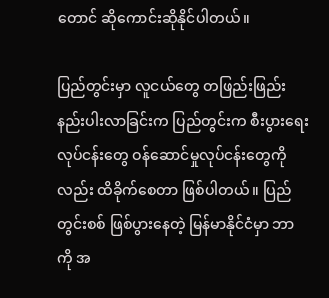တောင် ဆိုကောင်းဆိုနိုင်ပါတယ်။

ပြည်တွင်းမှာ လူငယ်တွေ တဖြည်းဖြည်း နည်းပါးလာခြင်းက ပြည်တွင်းက စီးပွားရေး လုပ်ငန်းတွေ ဝန်ဆောင်မှုလုပ်ငန်းတွေကိုလည်း ထိခိုက်စေတာ ဖြစ်ပါတယ်။ ပြည်တွင်းစစ် ဖြစ်ပွားနေတဲ့ မြန်မာနိုင်ငံမှာ ဘာကို အ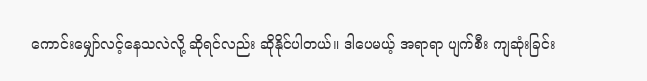ကောင်းမျှော်လင့်နေသလဲလို့ ဆိုရင်လည်း ဆိုနိုင်ပါတယ်။ ဒါပေမယ့် အရာရာ ပျက်စီး ကျဆုံးခြင်း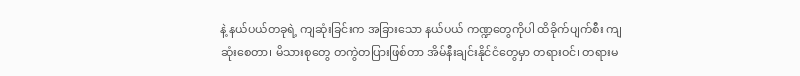နဲ့ နယ်ပယ်တခုရဲ့ ကျဆုံးခြင်းက အခြားသော နယ်ပယ် ကဏ္ဍတွေကိုပါ ထိခိုက်ပျက်စီး ကျဆုံးစေတာ၊ မိသားစုတွေ တကွဲတပြားဖြစ်တာ အိမ်နီးချင်းနိုင်ငံတွေမှာ တရားဝင်၊ တရားမ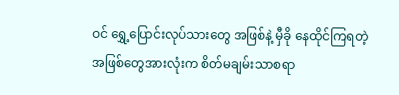ဝင် ရွှေ့ပြောင်းလုပ်သားတွေ အဖြစ်နဲ့ မှီခို နေထိုင်ကြရတဲ့ အဖြစ်တွေအားလုံးက စိတ်မချမ်းသာစရာ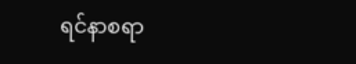ရင်နာစရာ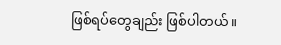ဖြစ်ရပ်တွေချည်း ဖြစ်ပါတယ်။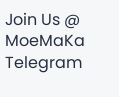Join Us @ MoeMaKa Telegram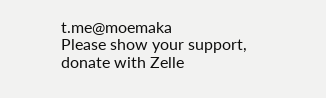t.me@moemaka
Please show your support, donate with Zelle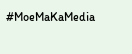#MoeMaKaMedia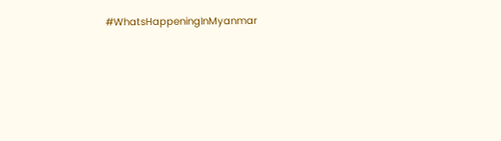#WhatsHappeningInMyanmar